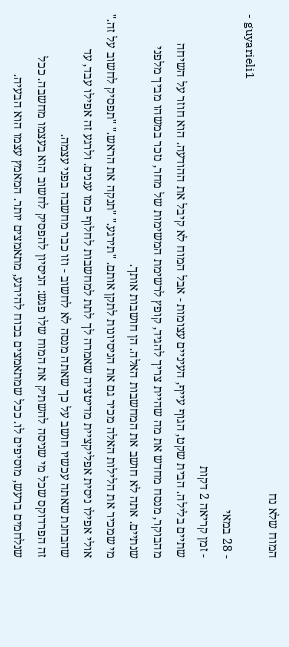המוח שלא נח
- guyarieli1
- 28 במאי
- זמן קריאה 2 דקות
שתיים בלילה. הבית שקט, הגוף עייף, העיניים עצומות - אבל המוח לא קיבל את ההודעה. הוא חוזר על השיחה מהבוקר, מנסח מחדש את מה שהיית צריך להגיד, קופץ לרשימת המשימות של מחר, נזכר במשהו מביך מלפני שנתיים. אתה לא חושב את המחשבות האלה. הן חושבות אותך.
מי שמכיר את הלילות האלה מכיר גם את הניסיונות לתקן אותם. "תירגע." "תנקה את הראש." "תפסיק לחשוב על זה." אולי אפילו ניסית אפליקציית מדיטציה שאמרה לך לתת למחשבות לחלוף כמו עננים. ולרגע זה אפילו עבד, עד שהבחנת שאתה עכשיו חושב על כך שאתה מנסה לא לחשוב - וזו כבר מחשבה בפני עצמה.
זה הפרדוקס שכל מי שניסה להשתיק את המוח שלו פגש: הניסיון להפסיק לחשוב הוא בעצמו מחשבה. ככל שנלחמים ברעש, מוסיפים לו. ככל שמתאמצים בכוח להירגע, מתאמצים יותר. המאמץ עצמו הוא הבעיה.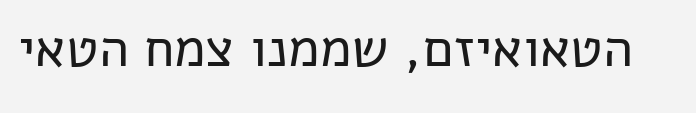הטאואיזם, שממנו צמח הטאי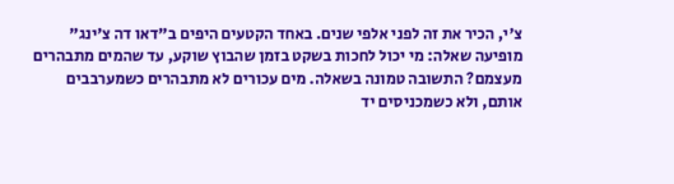צ'י, הכיר את זה לפני אלפי שנים. באחד הקטעים היפים ב"דאו דה צ'ינג" מופיעה שאלה: מי יכול לחכות בשקט בזמן שהבוץ שוקע, עד שהמים מתבהרים מעצמם? התשובה טמונה בשאלה. מים עכורים לא מתבהרים כשמערבבים אותם, ולא כשמכניסים יד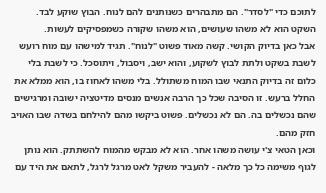לתוכם כדי "לסדר". הם מתבהרים כשנותנים להם לנוח. הבוץ שוקע לבד. השקט הוא לא משהו שעושים, הוא משהו שקורה כשמפסיקים לעשות.
אבל כאן בדיוק הקושי. קשה מאוד פשוט "לנוח". תגיד למישהו עם מוח רועש לשבת בשקט ולתת לבוץ לשקוע, והוא ישב, ויסבול, ויתוסכל. כי לשבת בלי כלום זה בדיוק התנאי שבו המוח משתולל. בלי משהו לאחוז בו, הוא ממלא את החלל ברעש. זו הסיבה שכל כך הרבה אנשים מנסים מדיטציה ישובה ומרגישים שהם נכשלים בה. הם לא נכשלים. פשוט ביקשו מהם להילחם בשדה שבו האויב חזק מהם.
וכאן הטאי צ'י עושה משהו אחר. הוא לא מבקש מהמוח להשתתק. הוא נותן לגוף משימה כל כך מלאה - להעביר משקל לאט מרגל לרגל, לתאם את היד עם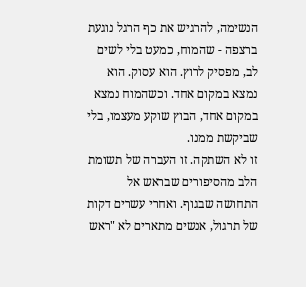הנשימה, להרגיש את כף הרגל נוגעת ברצפה - שהמוח, כמעט בלי לשים לב, מפסיק לרוץ. הוא עסוק. הוא נמצא במקום אחד. וכשהמוח נמצא במקום אחד, הבוץ שוקע מעצמו, בלי שביקשת ממנו.
זו לא השתקה. זו העברה של תשומת הלב מהסיפורים שבראש אל התחושה שבגוף. ואחרי עשרים דקות של תרגול, אנשים מתארים לא "ראש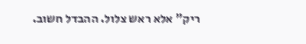ריק" אלא ראש צלול. ההבדל חשוב.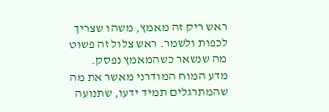ראש ריק זה מאמץ, משהו שצריך לכפות ולשמר. ראש צלול זה פשוט מה שנשאר כשהמאמץ נפסק.
מדע המוח המודרני מאשר את מה שהמתרגלים תמיד ידעו, שתנועה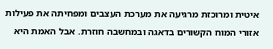איטית ומרוכזת מרגיעה את מערכת העצבים ומפחיתה את פעילות אזורי המוח הקשורים בדאגה ובמחשבה חוזרת. אבל האמת היא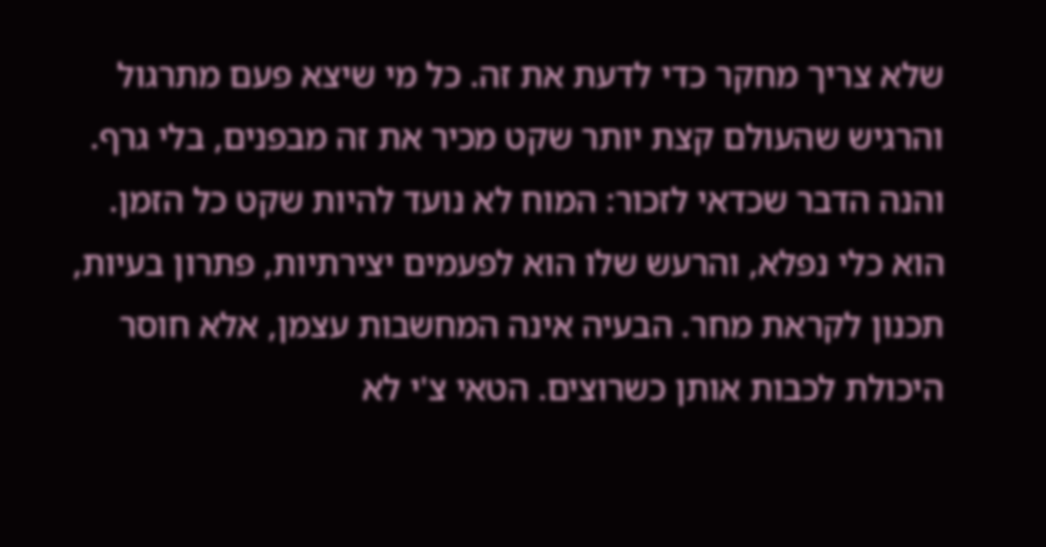שלא צריך מחקר כדי לדעת את זה. כל מי שיצא פעם מתרגול והרגיש שהעולם קצת יותר שקט מכיר את זה מבפנים, בלי גרף.
והנה הדבר שכדאי לזכור: המוח לא נועד להיות שקט כל הזמן. הוא כלי נפלא, והרעש שלו הוא לפעמים יצירתיות, פתרון בעיות, תכנון לקראת מחר. הבעיה אינה המחשבות עצמן, אלא חוסר היכולת לכבות אותן כשרוצים. הטאי צ'י לא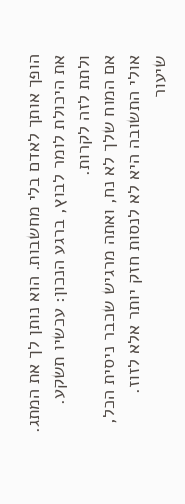הופך אותך לאדם בלי מחשבות. הוא נותן לך את המתג. את היכולת לומר לבוץ, ברגע הנכון: עכשיו תשקע. ולתת לזה לקרות.
אם המוח שלך לא נח, ואתה מרגיש שכבר ניסית הכל, אולי התשובה היא לא לנסות חזק יותר אלא לזוז. שיעור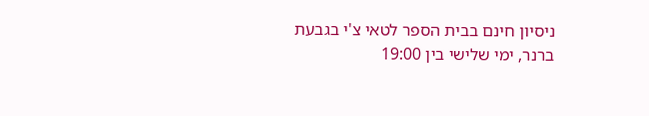ניסיון חינם בבית הספר לטאי צ'י בגבעת ברנר, ימי שלישי בין 19:00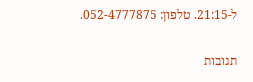ל-21:15. טלפון: 052-4777875.

תגובות